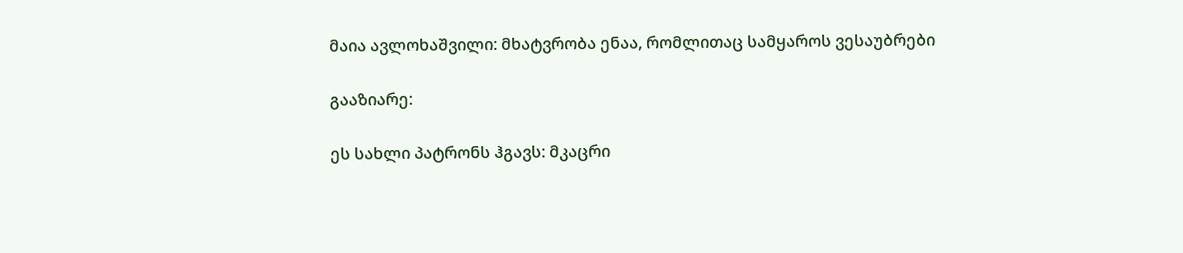მაია ავლოხაშვილი: მხატვრობა ენაა, რომლითაც სამყაროს ვესაუბრები

გააზიარე:

ეს სახლი პატრონს ჰგავს: მკაცრი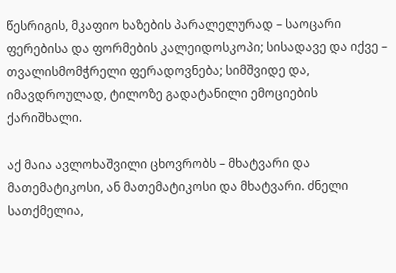წესრიგის, მკაფიო ხაზების პარალელურად – საოცარი ფერებისა და ფორმების კალეიდოსკოპი; სისადავე და იქვე – თვალისმომჭრელი ფერადოვნება; სიმშვიდე და, იმავდროულად, ტილოზე გადატანილი ემოციების ქარიშხალი.

აქ მაია ავლოხაშვილი ცხოვრობს – მხატვარი და მათემატიკოსი, ან მათემატიკოსი და მხატვარი. ძნელი სათქმელია,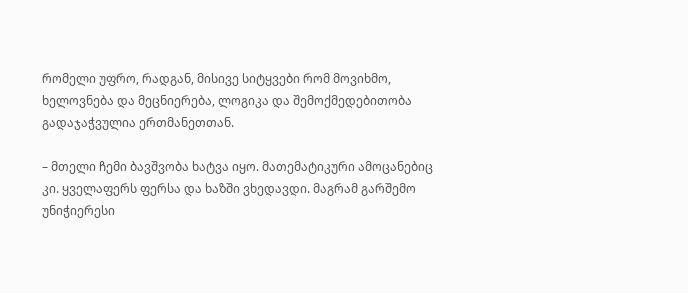რომელი უფრო, რადგან, მისივე სიტყვები რომ მოვიხმო, ხელოვნება და მეცნიერება, ლოგიკა და შემოქმედებითობა გადაჯაჭვულია ერთმანეთთან.

– მთელი ჩემი ბავშვობა ხატვა იყო. მათემატიკური ამოცანებიც კი. ყველაფერს ფერსა და ხაზში ვხედავდი. მაგრამ გარშემო უნიჭიერესი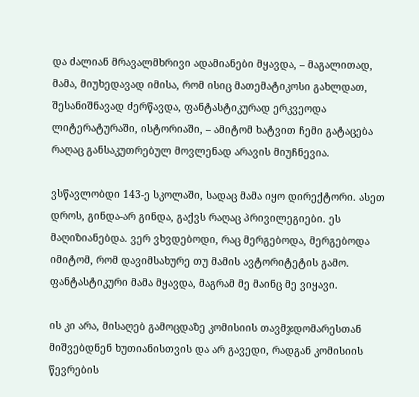და ძალიან მრავალმხრივი ადამიანები მყავდა, – მაგალითად, მამა, მიუხედავად იმისა, რომ ისიც მათემატიკოსი გახლდათ, შესანიშნავად ძერწავდა, ფანტასტიკურად ერკვეოდა ლიტერატურაში, ისტორიაში, – ამიტომ ხატვით ჩემი გატაცება რაღაც განსაკუთრებულ მოვლენად არავის მიუჩნევია.

ვსწავლობდი 143-ე სკოლაში, სადაც მამა იყო დირექტორი. ასეთ დროს, გინდა-არ გინდა, გაქვს რაღაც პრივილეგიები. ეს მაღიზიანებდა. ვერ ვხვდებოდი, რაც მერგებოდა, მერგებოდა იმიტომ, რომ დავიმსახურე თუ მამის ავტორიტეტის გამო. ფანტასტიკური მამა მყავდა, მაგრამ მე მაინც მე ვიყავი.

ის კი არა, მისაღებ გამოცდაზე კომისიის თავმჯდომარესთან მიშვებდნენ ხუთიანისთვის და არ გავედი, რადგან კომისიის წევრების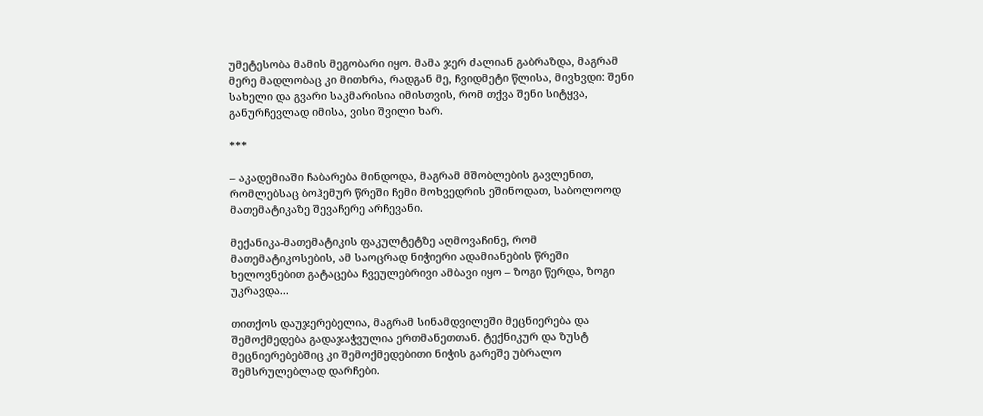უმეტესობა მამის მეგობარი იყო. მამა ჯერ ძალიან გაბრაზდა, მაგრამ მერე მადლობაც კი მითხრა, რადგან მე, ჩვიდმეტი წლისა, მივხვდი: შენი სახელი და გვარი საკმარისია იმისთვის, რომ თქვა შენი სიტყვა, განურჩევლად იმისა, ვისი შვილი ხარ.

***

– აკადემიაში ჩაბარება მინდოდა, მაგრამ მშობლების გავლენით, რომლებსაც ბოჰემურ წრეში ჩემი მოხვედრის ეშინოდათ, საბოლოოდ მათემატიკაზე შევაჩერე არჩევანი.

მექანიკა-მათემატიკის ფაკულტეტზე აღმოვაჩინე, რომ მათემატიკოსების, ამ საოცრად ნიჭიერი ადამიანების წრეში ხელოვნებით გატაცება ჩვეულებრივი ამბავი იყო – ზოგი წერდა, ზოგი უკრავდა...

თითქოს დაუჯერებელია, მაგრამ სინამდვილეში მეცნიერება და შემოქმედება გადაჯაჭვულია ერთმანეთთან. ტექნიკურ და ზუსტ მეცნიერებებშიც კი შემოქმედებითი ნიჭის გარეშე უბრალო შემსრულებლად დარჩები.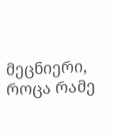მეცნიერი, როცა რამე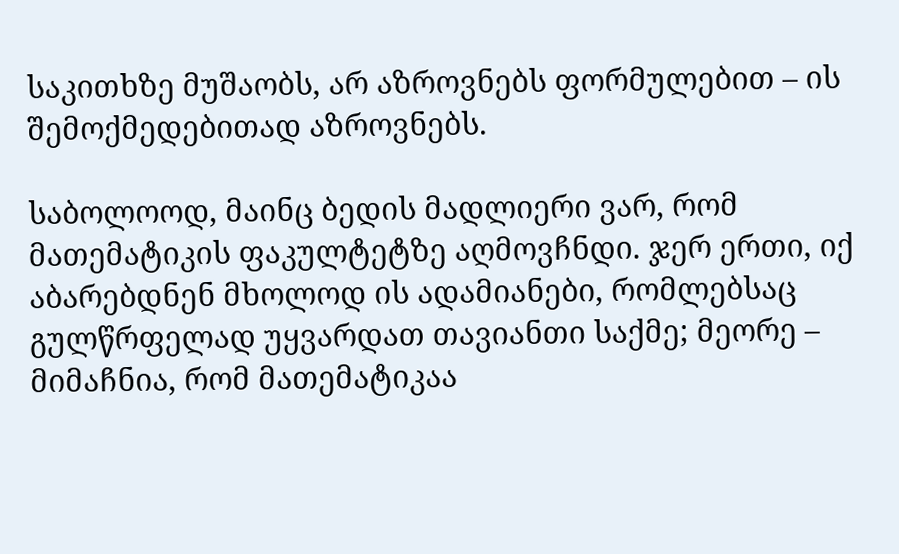საკითხზე მუშაობს, არ აზროვნებს ფორმულებით – ის შემოქმედებითად აზროვნებს.

საბოლოოდ, მაინც ბედის მადლიერი ვარ, რომ მათემატიკის ფაკულტეტზე აღმოვჩნდი. ჯერ ერთი, იქ აბარებდნენ მხოლოდ ის ადამიანები, რომლებსაც გულწრფელად უყვარდათ თავიანთი საქმე; მეორე – მიმაჩნია, რომ მათემატიკაა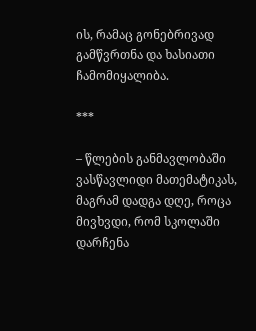ის, რამაც გონებრივად გამწვრთნა და ხასიათი ჩამომიყალიბა.

***

– წლების განმავლობაში ვასწავლიდი მათემატიკას, მაგრამ დადგა დღე, როცა მივხვდი, რომ სკოლაში დარჩენა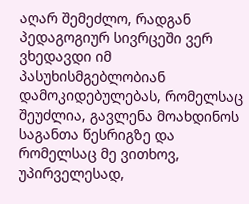აღარ შემეძლო, რადგან პედაგოგიურ სივრცეში ვერ ვხედავდი იმ პასუხისმგებლობიან დამოკიდებულებას, რომელსაც შეუძლია, გავლენა მოახდინოს საგანთა წესრიგზე და რომელსაც მე ვითხოვ, უპირველესად,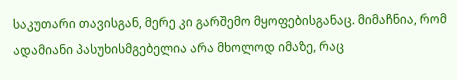საკუთარი თავისგან, მერე კი გარშემო მყოფებისგანაც. მიმაჩნია, რომ ადამიანი პასუხისმგებელია არა მხოლოდ იმაზე, რაც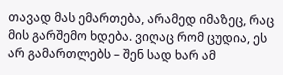თავად მას ემართება, არამედ იმაზეც, რაც მის გარშემო ხდება. ვიღაც რომ ცუდია, ეს არ გამართლებს – შენ სად ხარ ამ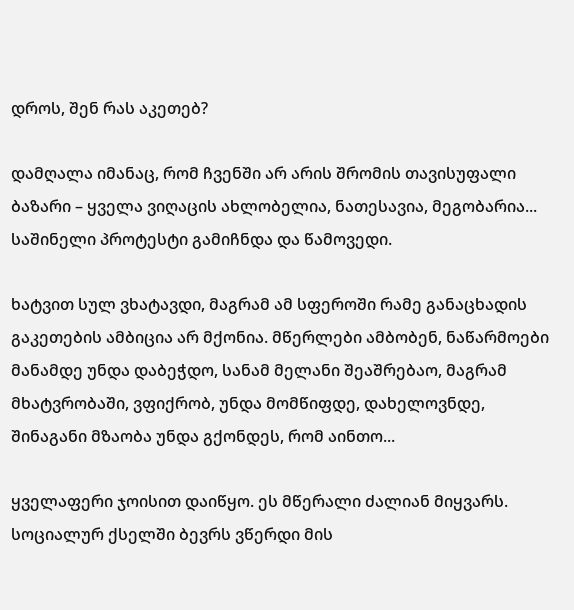დროს, შენ რას აკეთებ?

დამღალა იმანაც, რომ ჩვენში არ არის შრომის თავისუფალი ბაზარი – ყველა ვიღაცის ახლობელია, ნათესავია, მეგობარია... საშინელი პროტესტი გამიჩნდა და წამოვედი.

ხატვით სულ ვხატავდი, მაგრამ ამ სფეროში რამე განაცხადის გაკეთების ამბიცია არ მქონია. მწერლები ამბობენ, ნაწარმოები მანამდე უნდა დაბეჭდო, სანამ მელანი შეაშრებაო, მაგრამ მხატვრობაში, ვფიქრობ, უნდა მომწიფდე, დახელოვნდე, შინაგანი მზაობა უნდა გქონდეს, რომ აინთო...

ყველაფერი ჯოისით დაიწყო. ეს მწერალი ძალიან მიყვარს. სოციალურ ქსელში ბევრს ვწერდი მის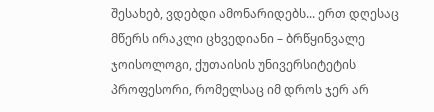შესახებ, ვდებდი ამონარიდებს... ერთ დღესაც მწერს ირაკლი ცხვედიანი – ბრწყინვალე ჯოისოლოგი, ქუთაისის უნივერსიტეტის პროფესორი, რომელსაც იმ დროს ჯერ არ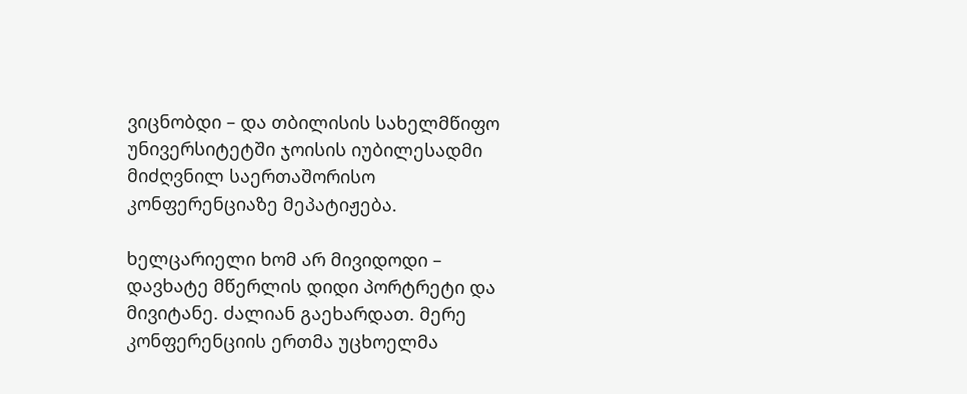ვიცნობდი – და თბილისის სახელმწიფო უნივერსიტეტში ჯოისის იუბილესადმი მიძღვნილ საერთაშორისო კონფერენციაზე მეპატიჟება.

ხელცარიელი ხომ არ მივიდოდი – დავხატე მწერლის დიდი პორტრეტი და მივიტანე. ძალიან გაეხარდათ. მერე კონფერენციის ერთმა უცხოელმა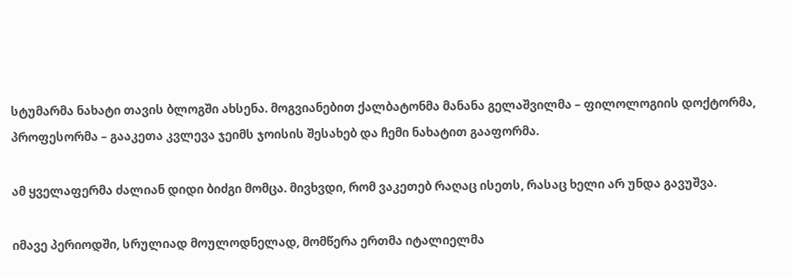სტუმარმა ნახატი თავის ბლოგში ახსენა. მოგვიანებით ქალბატონმა მანანა გელაშვილმა – ფილოლოგიის დოქტორმა, პროფესორმა – გააკეთა კვლევა ჯეიმს ჯოისის შესახებ და ჩემი ნახატით გააფორმა.

ამ ყველაფერმა ძალიან დიდი ბიძგი მომცა. მივხვდი, რომ ვაკეთებ რაღაც ისეთს, რასაც ხელი არ უნდა გავუშვა.

იმავე პერიოდში, სრულიად მოულოდნელად, მომწერა ერთმა იტალიელმა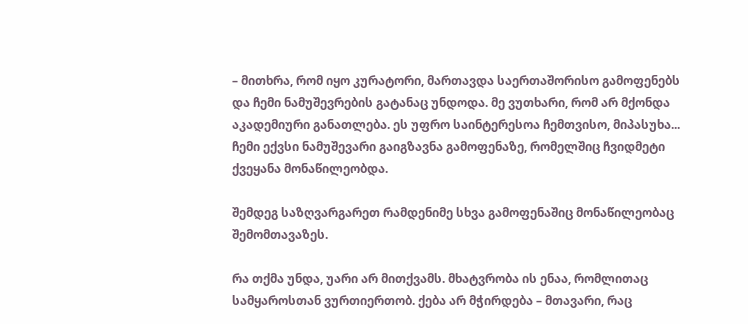– მითხრა, რომ იყო კურატორი, მართავდა საერთაშორისო გამოფენებს და ჩემი ნამუშევრების გატანაც უნდოდა. მე ვუთხარი, რომ არ მქონდა აკადემიური განათლება. ეს უფრო საინტერესოა ჩემთვისო, მიპასუხა... ჩემი ექვსი ნამუშევარი გაიგზავნა გამოფენაზე, რომელშიც ჩვიდმეტი ქვეყანა მონაწილეობდა.

შემდეგ საზღვარგარეთ რამდენიმე სხვა გამოფენაშიც მონაწილეობაც შემომთავაზეს.

რა თქმა უნდა, უარი არ მითქვამს. მხატვრობა ის ენაა, რომლითაც სამყაროსთან ვურთიერთობ. ქება არ მჭირდება – მთავარი, რაც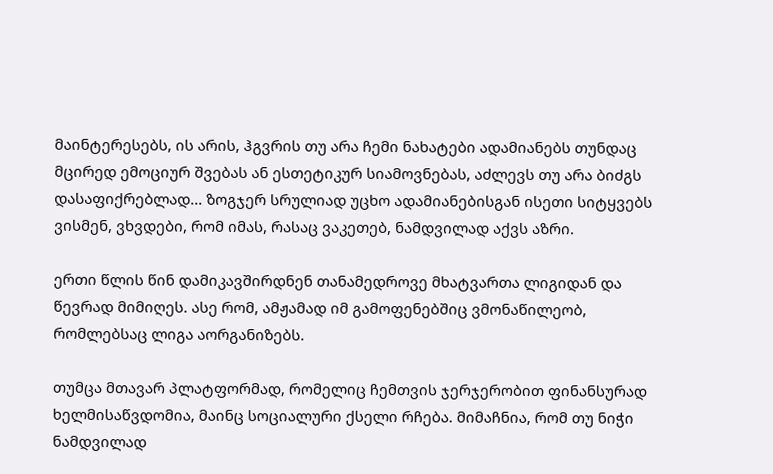მაინტერესებს, ის არის, ჰგვრის თუ არა ჩემი ნახატები ადამიანებს თუნდაც მცირედ ემოციურ შვებას ან ესთეტიკურ სიამოვნებას, აძლევს თუ არა ბიძგს დასაფიქრებლად... ზოგჯერ სრულიად უცხო ადამიანებისგან ისეთი სიტყვებს ვისმენ, ვხვდები, რომ იმას, რასაც ვაკეთებ, ნამდვილად აქვს აზრი.

ერთი წლის წინ დამიკავშირდნენ თანამედროვე მხატვართა ლიგიდან და წევრად მიმიღეს. ასე რომ, ამჟამად იმ გამოფენებშიც ვმონაწილეობ, რომლებსაც ლიგა აორგანიზებს.

თუმცა მთავარ პლატფორმად, რომელიც ჩემთვის ჯერჯერობით ფინანსურად ხელმისაწვდომია, მაინც სოციალური ქსელი რჩება. მიმაჩნია, რომ თუ ნიჭი ნამდვილად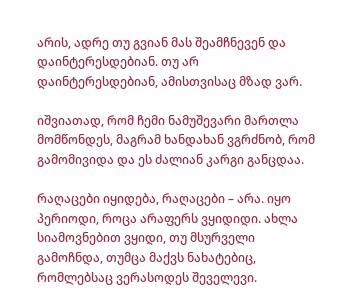არის, ადრე თუ გვიან მას შეამჩნევენ და დაინტერესდებიან. თუ არ დაინტერესდებიან, ამისთვისაც მზად ვარ.

იშვიათად, რომ ჩემი ნამუშევარი მართლა მომწონდეს, მაგრამ ხანდახან ვგრძნობ, რომ გამომივიდა და ეს ძალიან კარგი განცდაა.

რაღაცები იყიდება, რაღაცები – არა. იყო პერიოდი, როცა არაფერს ვყიდიდი. ახლა სიამოვნებით ვყიდი, თუ მსურველი გამოჩნდა, თუმცა მაქვს ნახატებიც, რომლებსაც ვერასოდეს შეველევი.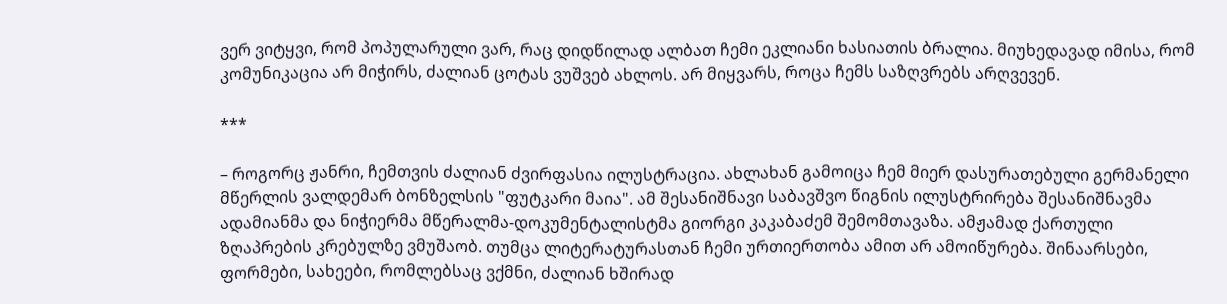ვერ ვიტყვი, რომ პოპულარული ვარ, რაც დიდწილად ალბათ ჩემი ეკლიანი ხასიათის ბრალია. მიუხედავად იმისა, რომ კომუნიკაცია არ მიჭირს, ძალიან ცოტას ვუშვებ ახლოს. არ მიყვარს, როცა ჩემს საზღვრებს არღვევენ.

***

– როგორც ჟანრი, ჩემთვის ძალიან ძვირფასია ილუსტრაცია. ახლახან გამოიცა ჩემ მიერ დასურათებული გერმანელი მწერლის ვალდემარ ბონზელსის "ფუტკარი მაია". ამ შესანიშნავი საბავშვო წიგნის ილუსტრირება შესანიშნავმა ადამიანმა და ნიჭიერმა მწერალმა-დოკუმენტალისტმა გიორგი კაკაბაძემ შემომთავაზა. ამჟამად ქართული ზღაპრების კრებულზე ვმუშაობ. თუმცა ლიტერატურასთან ჩემი ურთიერთობა ამით არ ამოიწურება. შინაარსები, ფორმები, სახეები, რომლებსაც ვქმნი, ძალიან ხშირად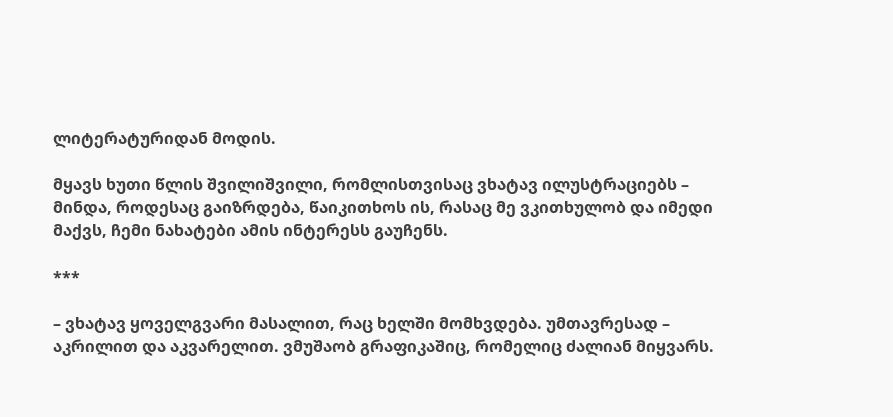ლიტერატურიდან მოდის.

მყავს ხუთი წლის შვილიშვილი, რომლისთვისაც ვხატავ ილუსტრაციებს – მინდა, როდესაც გაიზრდება, წაიკითხოს ის, რასაც მე ვკითხულობ და იმედი მაქვს, ჩემი ნახატები ამის ინტერესს გაუჩენს.

***

– ვხატავ ყოველგვარი მასალით, რაც ხელში მომხვდება. უმთავრესად – აკრილით და აკვარელით. ვმუშაობ გრაფიკაშიც, რომელიც ძალიან მიყვარს.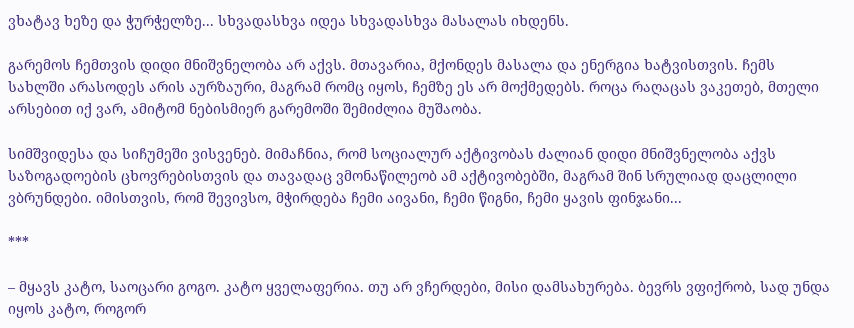ვხატავ ხეზე და ჭურჭელზე... სხვადასხვა იდეა სხვადასხვა მასალას იხდენს.

გარემოს ჩემთვის დიდი მნიშვნელობა არ აქვს. მთავარია, მქონდეს მასალა და ენერგია ხატვისთვის. ჩემს სახლში არასოდეს არის აურზაური, მაგრამ რომც იყოს, ჩემზე ეს არ მოქმედებს. როცა რაღაცას ვაკეთებ, მთელი არსებით იქ ვარ, ამიტომ ნებისმიერ გარემოში შემიძლია მუშაობა.

სიმშვიდესა და სიჩუმეში ვისვენებ. მიმაჩნია, რომ სოციალურ აქტივობას ძალიან დიდი მნიშვნელობა აქვს საზოგადოების ცხოვრებისთვის და თავადაც ვმონაწილეობ ამ აქტივობებში, მაგრამ შინ სრულიად დაცლილი ვბრუნდები. იმისთვის, რომ შევივსო, მჭირდება ჩემი აივანი, ჩემი წიგნი, ჩემი ყავის ფინჯანი...

***

– მყავს კატო, საოცარი გოგო. კატო ყველაფერია. თუ არ ვჩერდები, მისი დამსახურება. ბევრს ვფიქრობ, სად უნდა იყოს კატო, როგორ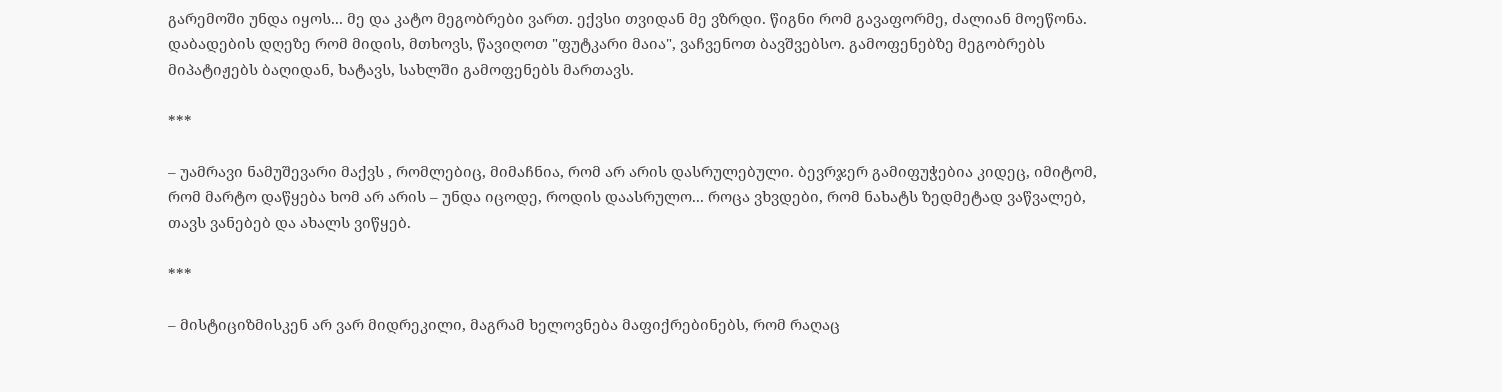გარემოში უნდა იყოს... მე და კატო მეგობრები ვართ. ექვსი თვიდან მე ვზრდი. წიგნი რომ გავაფორმე, ძალიან მოეწონა. დაბადების დღეზე რომ მიდის, მთხოვს, წავიღოთ "ფუტკარი მაია", ვაჩვენოთ ბავშვებსო. გამოფენებზე მეგობრებს მიპატიჟებს ბაღიდან, ხატავს, სახლში გამოფენებს მართავს.

***

– უამრავი ნამუშევარი მაქვს , რომლებიც, მიმაჩნია, რომ არ არის დასრულებული. ბევრჯერ გამიფუჭებია კიდეც, იმიტომ, რომ მარტო დაწყება ხომ არ არის – უნდა იცოდე, როდის დაასრულო... როცა ვხვდები, რომ ნახატს ზედმეტად ვაწვალებ, თავს ვანებებ და ახალს ვიწყებ.

***

– მისტიციზმისკენ არ ვარ მიდრეკილი, მაგრამ ხელოვნება მაფიქრებინებს, რომ რაღაც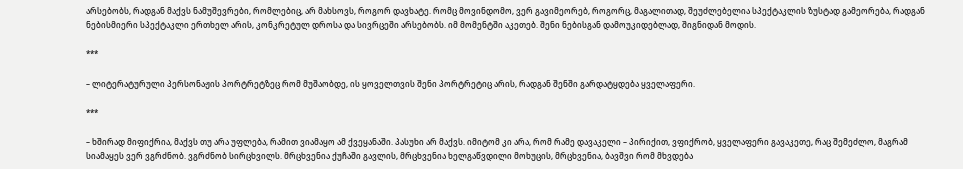არსებობს, რადგან მაქვს ნამუშევრები, რომლებიც, არ მახსოვს, როგორ დავხატე. რომც მოვინდომო, ვერ გავიმეორებ, როგორც, მაგალითად, შეუძლებელია სპექტაკლის ზუსტად გამეორება, რადგან ნებისმიერი სპექტაკლი ერთხელ არის, კონკრეტულ დროსა და სივრცეში არსებობს. იმ მომენტში აკეთებ. შენი ნებისგან დამოუკიდებლად, შიგნიდან მოდის.

***

– ლიტერატურული პერსონაჟის პორტრეტზეც რომ მუშაობდე, ის ყოველთვის შენი პორტრეტიც არის, რადგან შენში გარდატყდება ყველაფერი.

***

– ხშირად მიფიქრია, მაქვს თუ არა უფლება, რამით ვიამაყო ამ ქვეყანაში. პასუხი არ მაქვს. იმიტომ კი არა, რომ რამე დავაკელი – პირიქით, ვფიქრობ, ყველაფერი გავაკეთე, რაც შემეძლო, მაგრამ სიამაყეს ვერ ვგრძნობ. ვგრძნობ სირცხვილს. მრცხვენია ქუჩაში გავლის, მრცხვენია ხელგაწვდილი მოხუცის, მრცხვენია, ბავშვი რომ მხვდება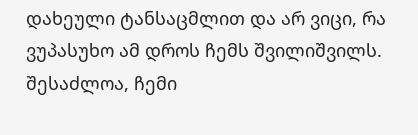დახეული ტანსაცმლით და არ ვიცი, რა ვუპასუხო ამ დროს ჩემს შვილიშვილს. შესაძლოა, ჩემი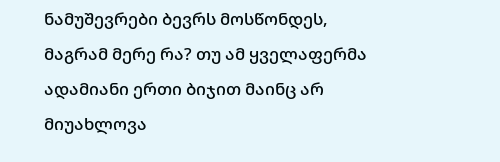ნამუშევრები ბევრს მოსწონდეს, მაგრამ მერე რა? თუ ამ ყველაფერმა ადამიანი ერთი ბიჯით მაინც არ მიუახლოვა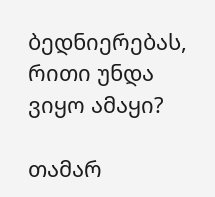ბედნიერებას, რითი უნდა ვიყო ამაყი?

თამარ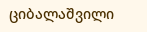ციბალაშვილი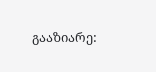გააზიარე: